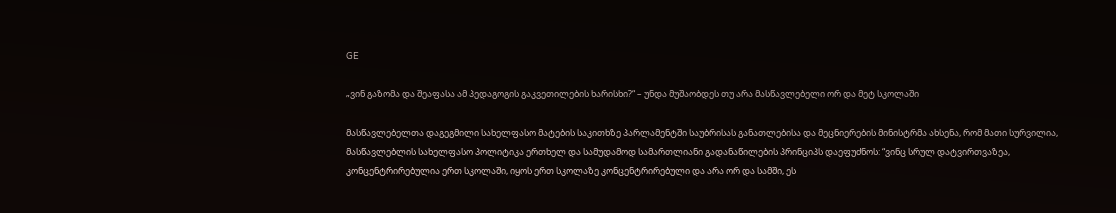GE

„ვინ გაზომა და შეაფასა ამ პედაგოგის გაკვეთილების ხარისხი?“ – უნდა მუშაობდეს თუ არა მასწავლებელი ორ და მეტ სკოლაში

მასწავლებელთა დაგეგმილი სახელფასო მატების საკითხზე პარლამენტში საუბრისას განათლებისა და მეცნიერების მინისტრმა ახსენა, რომ მათი სურვილია, მასწავლებლის სახელფასო პოლიტიკა ერთხელ და სამუდამოდ სამართლიანი გადანაწილების პრინციპს დაეფუძნოს: “ვინც სრულ დატვირთვაზეა, კონცენტრირებულია ერთ სკოლაში, იყოს ერთ სკოლაზე კონცენტრირებული და არა ორ და სამში, ეს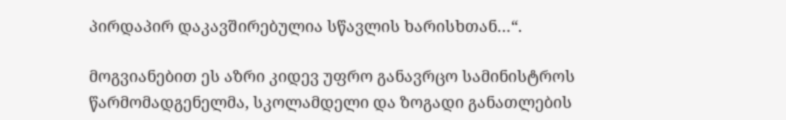პირდაპირ დაკავშირებულია სწავლის ხარისხთან…“.

მოგვიანებით ეს აზრი კიდევ უფრო განავრცო სამინისტროს წარმომადგენელმა, სკოლამდელი და ზოგადი განათლების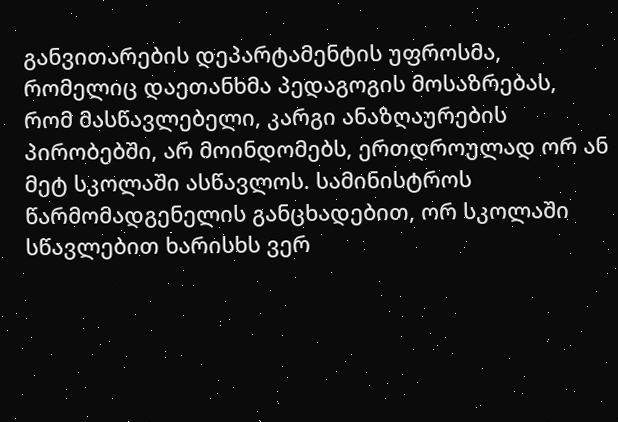განვითარების დეპარტამენტის უფროსმა, რომელიც დაეთანხმა პედაგოგის მოსაზრებას, რომ მასწავლებელი, კარგი ანაზღაურების პირობებში, არ მოინდომებს, ერთდროულად ორ ან მეტ სკოლაში ასწავლოს. სამინისტროს წარმომადგენელის განცხადებით, ორ სკოლაში სწავლებით ხარისხს ვერ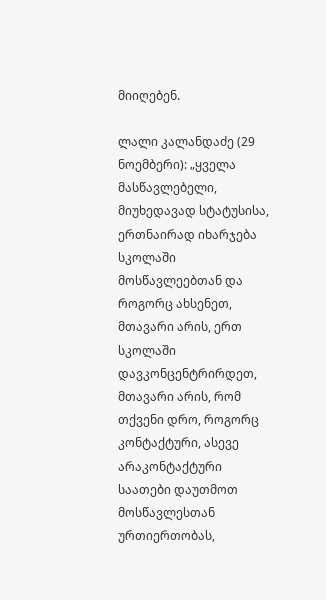მიიღებენ.

ლალი კალანდაძე (29 ნოემბერი): „ყველა მასწავლებელი, მიუხედავად სტატუსისა, ერთნაირად იხარჯება სკოლაში მოსწავლეებთან და როგორც ახსენეთ, მთავარი არის, ერთ სკოლაში დავკონცენტრირდეთ, მთავარი არის, რომ თქვენი დრო, როგორც კონტაქტური, ასევე არაკონტაქტური საათები დაუთმოთ მოსწავლესთან ურთიერთობას,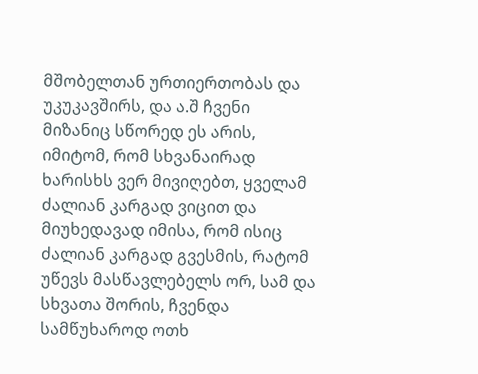მშობელთან ურთიერთობას და უკუკავშირს, და ა.შ ჩვენი მიზანიც სწორედ ეს არის, იმიტომ, რომ სხვანაირად ხარისხს ვერ მივიღებთ, ყველამ ძალიან კარგად ვიცით და მიუხედავად იმისა, რომ ისიც ძალიან კარგად გვესმის, რატომ უწევს მასწავლებელს ორ, სამ და სხვათა შორის, ჩვენდა სამწუხაროდ ოთხ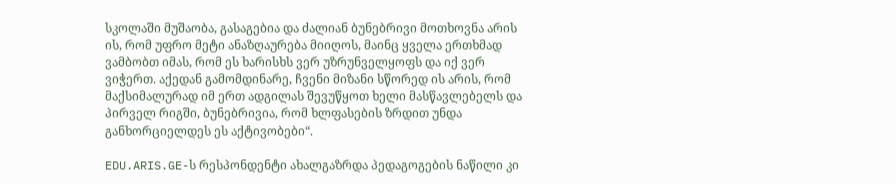სკოლაში მუშაობა, გასაგებია და ძალიან ბუნებრივი მოთხოვნა არის ის, რომ უფრო მეტი ანაზღაურება მიიღოს, მაინც ყველა ერთხმად ვამბობთ იმას, რომ ეს ხარისხს ვერ უზრუნველყოფს და იქ ვერ ვიჭერთ. აქედან გამომდინარე, ჩვენი მიზანი სწორედ ის არის, რომ მაქსიმალურად იმ ერთ ადგილას შევუწყოთ ხელი მასწავლებელს და პირველ რიგში, ბუნებრივია, რომ ხლფასების ზრდით უნდა განხორციელდეს ეს აქტივობები“.

EDU.ARIS.GE-ს რესპონდენტი ახალგაზრდა პედაგოგების ნაწილი კი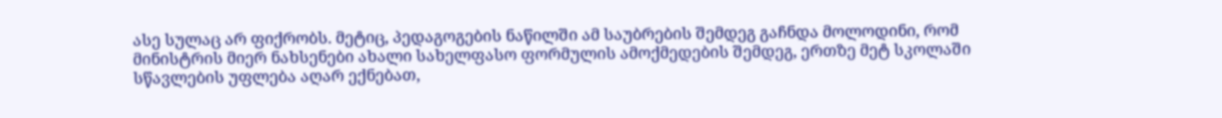ასე სულაც არ ფიქრობს. მეტიც, პედაგოგების ნაწილში ამ საუბრების შემდეგ გაჩნდა მოლოდინი, რომ მინისტრის მიერ ნახსენები ახალი სახელფასო ფორმულის ამოქმედების შემდეგ, ერთზე მეტ სკოლაში სწავლების უფლება აღარ ექნებათ,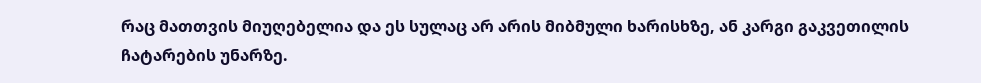რაც მათთვის მიუღებელია და ეს სულაც არ არის მიბმული ხარისხზე, ან კარგი გაკვეთილის ჩატარების უნარზე.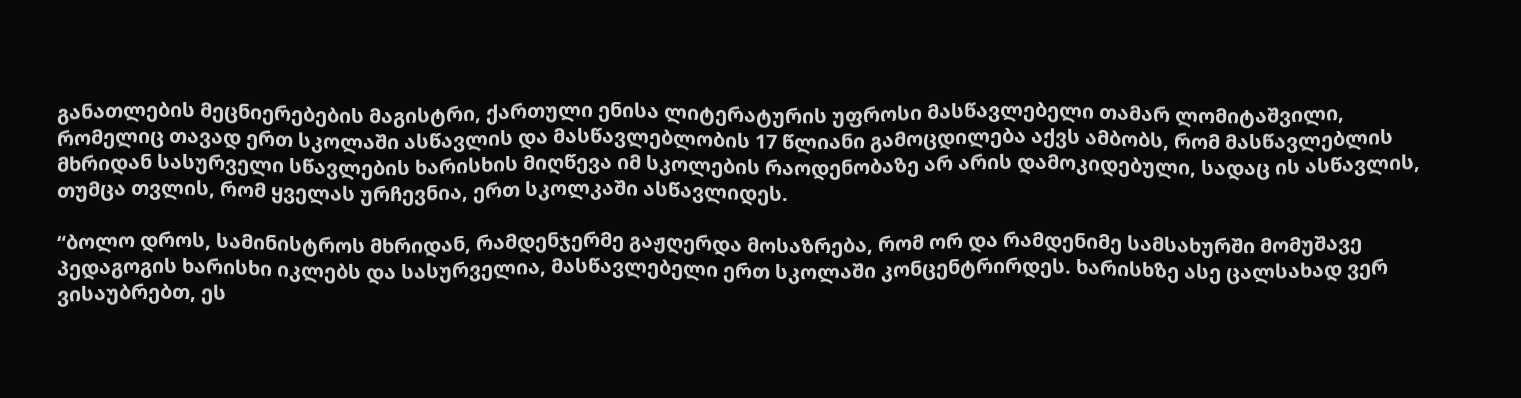განათლების მეცნიერებების მაგისტრი, ქართული ენისა ლიტერატურის უფროსი მასწავლებელი თამარ ლომიტაშვილი, რომელიც თავად ერთ სკოლაში ასწავლის და მასწავლებლობის 17 წლიანი გამოცდილება აქვს ამბობს, რომ მასწავლებლის მხრიდან სასურველი სწავლების ხარისხის მიღწევა იმ სკოლების რაოდენობაზე არ არის დამოკიდებული, სადაც ის ასწავლის, თუმცა თვლის, რომ ყველას ურჩევნია, ერთ სკოლკაში ასწავლიდეს.

“ბოლო დროს, სამინისტროს მხრიდან, რამდენჯერმე გაჟღერდა მოსაზრება, რომ ორ და რამდენიმე სამსახურში მომუშავე პედაგოგის ხარისხი იკლებს და სასურველია, მასწავლებელი ერთ სკოლაში კონცენტრირდეს. ხარისხზე ასე ცალსახად ვერ ვისაუბრებთ, ეს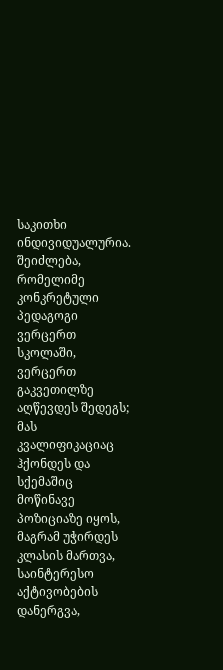საკითხი ინდივიდუალურია. შეიძლება, რომელიმე კონკრეტული პედაგოგი ვერცერთ სკოლაში, ვერცერთ გაკვეთილზე აღწევდეს შედეგს; მას კვალიფიკაციაც ჰქონდეს და სქემაშიც მოწინავე პოზიციაზე იყოს, მაგრამ უჭირდეს კლასის მართვა, საინტერესო აქტივობების დანერგვა,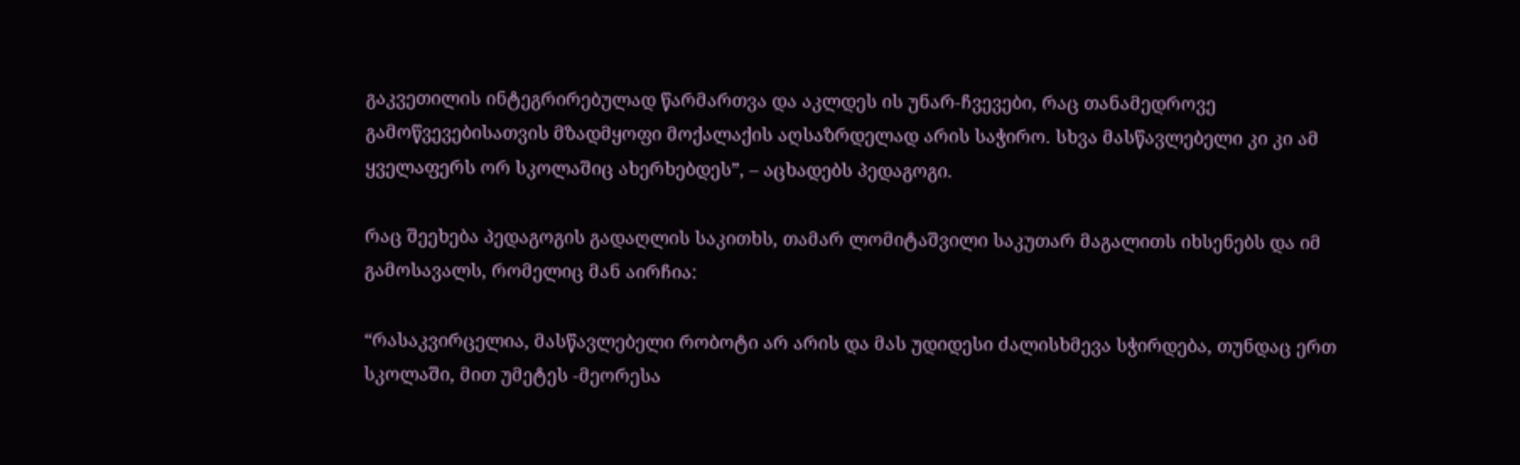გაკვეთილის ინტეგრირებულად წარმართვა და აკლდეს ის უნარ-ჩვევები, რაც თანამედროვე გამოწვევებისათვის მზადმყოფი მოქალაქის აღსაზრდელად არის საჭირო. სხვა მასწავლებელი კი კი ამ ყველაფერს ორ სკოლაშიც ახერხებდეს”, – აცხადებს პედაგოგი.

რაც შეეხება პედაგოგის გადაღლის საკითხს, თამარ ლომიტაშვილი საკუთარ მაგალითს იხსენებს და იმ გამოსავალს, რომელიც მან აირჩია:

“რასაკვირცელია, მასწავლებელი რობოტი არ არის და მას უდიდესი ძალისხმევა სჭირდება, თუნდაც ერთ სკოლაში, მით უმეტეს -მეორესა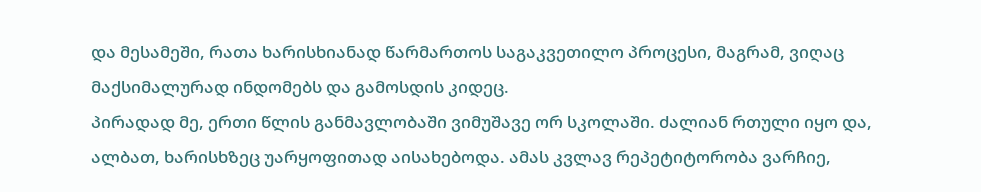და მესამეში, რათა ხარისხიანად წარმართოს საგაკვეთილო პროცესი, მაგრამ, ვიღაც მაქსიმალურად ინდომებს და გამოსდის კიდეც.
პირადად მე, ერთი წლის განმავლობაში ვიმუშავე ორ სკოლაში. ძალიან რთული იყო და, ალბათ, ხარისხზეც უარყოფითად აისახებოდა. ამას კვლავ რეპეტიტორობა ვარჩიე,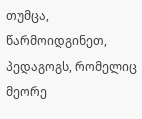თუმცა, წარმოიდგინეთ, პედაგოგს, რომელიც მეორე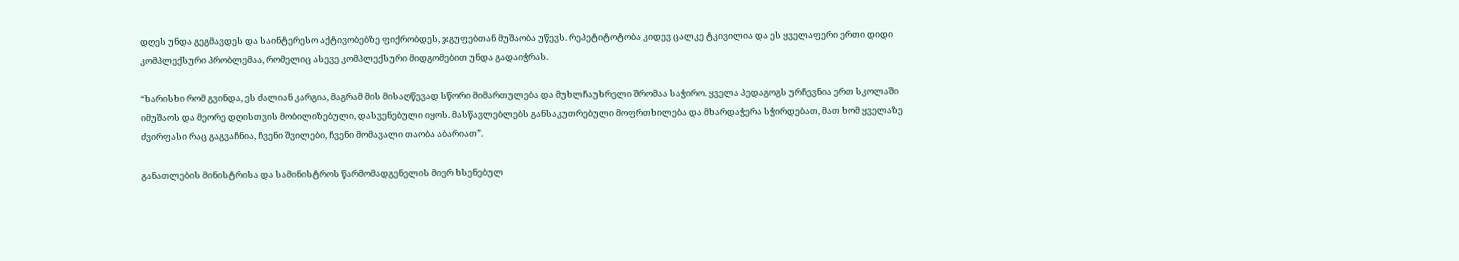დღეს უნდა გეგმავდეს და საინტერესო აქტივობებზე ფიქრობდეს, ჯგუფებთან მუშაობა უწევს. რეპეტიტოტობა კიდევ ცალკე ტკივილია და ეს ყველაფერი ერთი დიდი კომპლექსური პრობლემაა, რომელიც ასევე კომპლექსური მიდგომებით უნდა გადაიჭრას.

“ხარისხი რომ გვინდა, ეს ძალიან კარგია, მაგრამ მის მისაღწევად სწორი მიმართულება და მუხლჩაუხრელი შრომაა საჭირო. ყველა პედაგოგს ურჩევნია ერთ სკოლაში იმუშაოს და მეორე დღისთვის მობილიზებული, დასვენებული იყოს. მასწავლებლებს განსაკუთრებული მოფრთხილება და მხარდაჭერა სჭირდებათ, მათ ხომ ყველაზე ძვირფასი რაც გაგვაჩნია, ჩვენი შვილები, ჩვენი მომავალი თაობა აბარიათ”.

განათლების მინისტრისა და სამინისტროს წარმომადგენელის მიერ ხსენებულ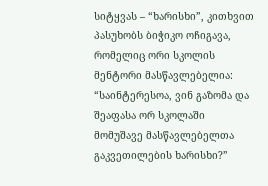სიტყვას – “ხარისხი”, კითხვით პასუხობს ბიჭიკო ოჩიგავა, რომელიც ორი სკოლის მენტორი მასწავლებელია: “საინტერესოა, ვინ გაზომა და შეაფასა ორ სკოლაში მომუშავე მასწავლებელთა გაკვეთილების ხარისხი?”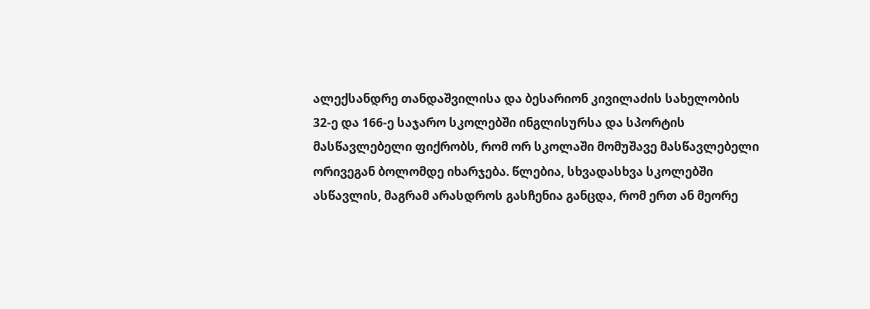ალექსანდრე თანდაშვილისა და ბესარიონ კივილაძის სახელობის 32-ე და 166-ე საჯარო სკოლებში ინგლისურსა და სპორტის მასწავლებელი ფიქრობს, რომ ორ სკოლაში მომუშავე მასწავლებელი ორივეგან ბოლომდე იხარჯება. წლებია, სხვადასხვა სკოლებში ასწავლის, მაგრამ არასდროს გასჩენია განცდა, რომ ერთ ან მეორე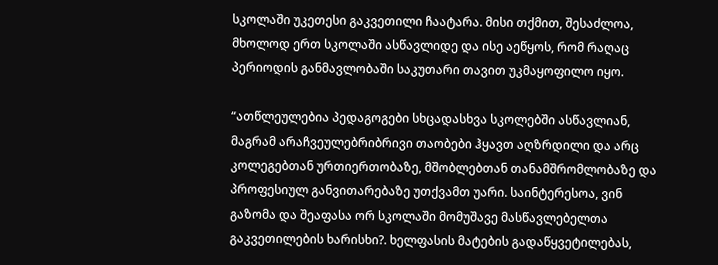სკოლაში უკეთესი გაკვეთილი ჩაატარა. მისი თქმით, შესაძლოა, მხოლოდ ერთ სკოლაში ასწავლიდე და ისე აეწყოს, რომ რაღაც პერიოდის განმავლობაში საკუთარი თავით უკმაყოფილო იყო.

“ათწლეულებია პედაგოგები სხცადასხვა სკოლებში ასწავლიან, მაგრამ არაჩვეულებრიბრივი თაობები ჰყავთ აღზრდილი და არც კოლეგებთან ურთიერთობაზე, მშობლებთან თანამშრომლობაზე და პროფესიულ განვითარებაზე უთქვამთ უარი. საინტერესოა, ვინ გაზომა და შეაფასა ორ სკოლაში მომუშავე მასწავლებელთა გაკვეთილების ხარისხი?. ხელფასის მატების გადაწყვეტილებას,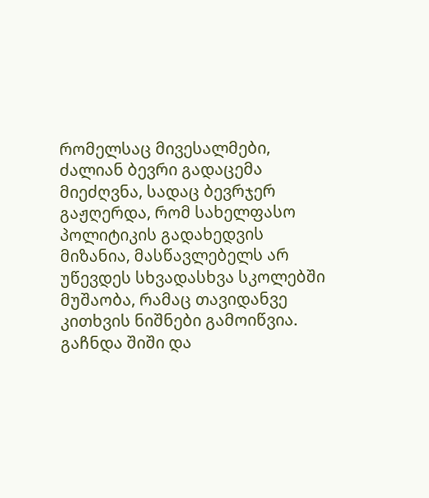რომელსაც მივესალმები, ძალიან ბევრი გადაცემა მიეძღვნა, სადაც ბევრჯერ გაჟღერდა, რომ სახელფასო პოლიტიკის გადახედვის მიზანია, მასწავლებელს არ უწევდეს სხვადასხვა სკოლებში მუშაობა, რამაც თავიდანვე კითხვის ნიშნები გამოიწვია. გაჩნდა შიში და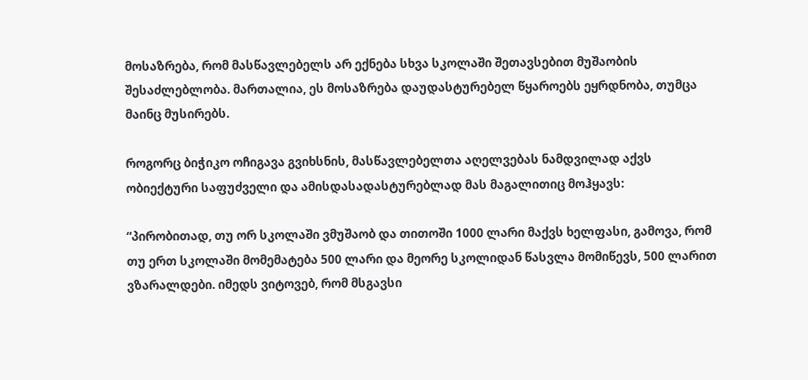მოსაზრება, რომ მასწავლებელს არ ექნება სხვა სკოლაში შეთავსებით მუშაობის შესაძლებლობა. მართალია, ეს მოსაზრება დაუდასტურებელ წყაროებს ეყრდნობა, თუმცა მაინც მუსირებს.

როგორც ბიჭიკო ოჩიგავა გვიხსნის, მასწავლებელთა აღელვებას ნამდვილად აქვს ობიექტური საფუძველი და ამისდასადასტურებლად მას მაგალითიც მოჰყავს:

“პირობითად, თუ ორ სკოლაში ვმუშაობ და თითოში 1000 ლარი მაქვს ხელფასი, გამოვა, რომ თუ ერთ სკოლაში მომემატება 500 ლარი და მეორე სკოლიდან წასვლა მომიწევს, 500 ლარით ვზარალდები. იმედს ვიტოვებ, რომ მსგავსი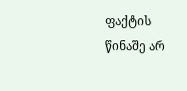ფაქტის წინაშე არ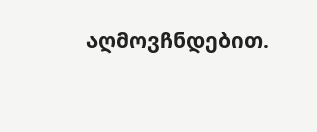აღმოვჩნდებით.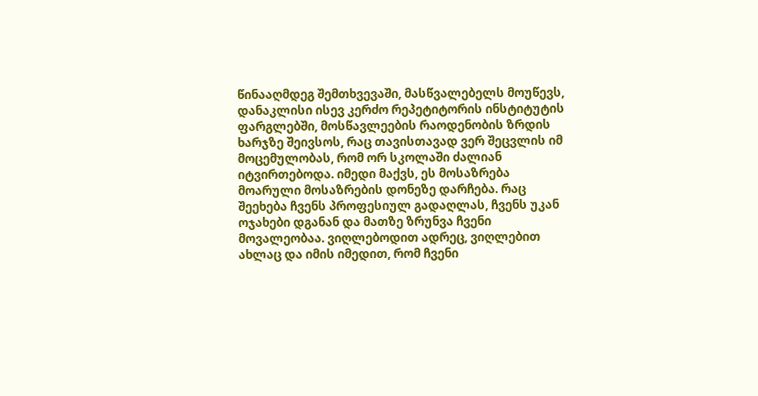წინააღმდეგ შემთხვევაში, მასწვალებელს მოუწევს, დანაკლისი ისევ კერძო რეპეტიტორის ინსტიტუტის ფარგლებში, მოსწავლეების რაოდენობის ზრდის ხარჯზე შეივსოს, რაც თავისთავად ვერ შეცვლის იმ მოცემულობას, რომ ორ სკოლაში ძალიან იტვირთებოდა. იმედი მაქვს, ეს მოსაზრება მოარული მოსაზრების დონეზე დარჩება. რაც შეეხება ჩვენს პროფესიულ გადაღლას, ჩვენს უკან ოჯახები დგანან და მათზე ზრუნვა ჩვენი მოვალეობაა. ვიღლებოდით ადრეც, ვიღლებით ახლაც და იმის იმედით, რომ ჩვენი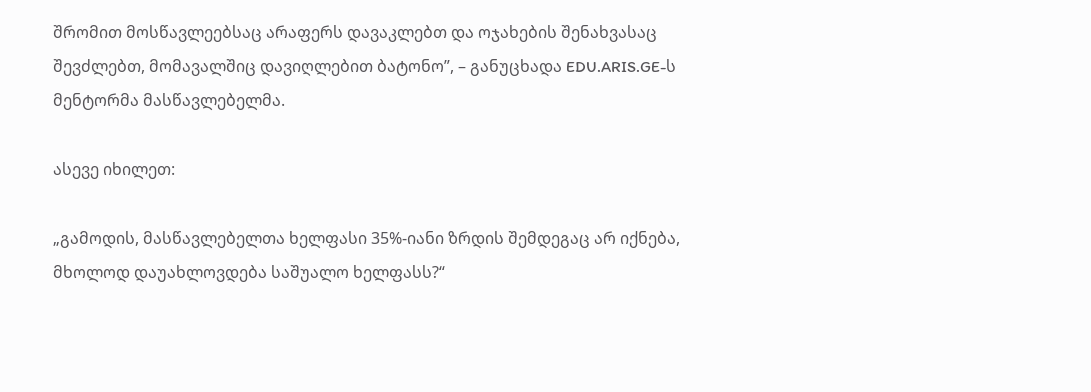შრომით მოსწავლეებსაც არაფერს დავაკლებთ და ოჯახების შენახვასაც შევძლებთ, მომავალშიც დავიღლებით ბატონო”, – განუცხადა EDU.ARIS.GE-ს მენტორმა მასწავლებელმა.

ასევე იხილეთ:

„გამოდის, მასწავლებელთა ხელფასი 35%-იანი ზრდის შემდეგაც არ იქნება, მხოლოდ დაუახლოვდება საშუალო ხელფასს?“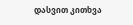დასვით კითხვა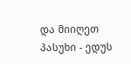და მიიღეთ პასუხი - ედუს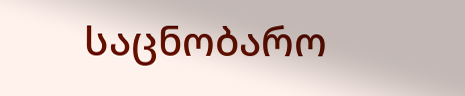საცნობარო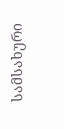სამსახური